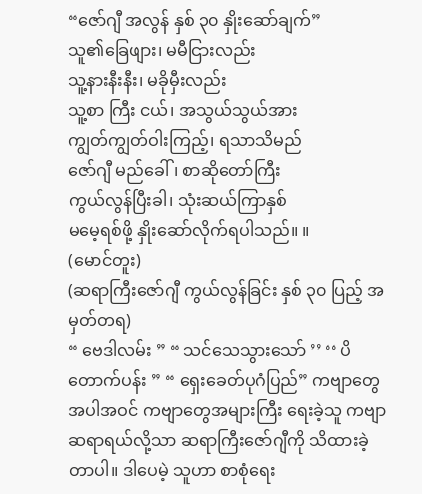“ဇော်ဂျီ အလွန် နှစ် ၃၀ နှိုးဆော်ချက်”
သူ၏ခြေဖျား၊ မမီငြားလည်း
သူ့နားနီးနီး၊ မခိုမှီးလည်း
သူ့စာ ကြီး ငယ်၊ အသွယ်သွယ်အား
ကျွတ်ကျွတ်ဝါးကြည့်၊ ရသာသိမည်
ဇော်ဂျီ မည်ခေါ်၊ စာဆိုတော်ကြီး
ကွယ်လွန်ပြီးခါ၊ သုံးဆယ်ကြာနှစ်
မမေ့ရစ်ဖို့ နှိုးဆော်လိုက်ရပါသည်။ ။
(မောင်တူး)
(ဆရာကြီးဇော်ဂျီ ကွယ်လွန်ခြင်း နှစ် ၃၀ ပြည့် အမှတ်တရ)
“ ဗေဒါလမ်း ” “ သင်သေသွားသော် ’’ ‘‘ ပိတောက်ပန်း ” “ ရှေးခေတ်ပုဂံပြည်” ကဗျာတွေအပါအဝင် ကဗျာတွေအများကြီး ရေးခဲ့သူ ကဗျာဆရာရယ်လို့သာ ဆရာကြီးဇော်ဂျီကို သိထားခဲ့တာပါ။ ဒါပေမဲ့ သူဟာ စာစုံရေး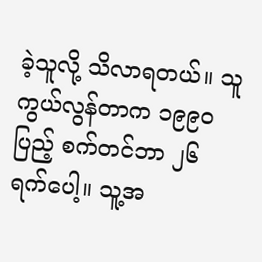ခဲ့သူလို့ သိလာရတယ်။ သူကွယ်လွန်တာက ၁၉၉၀ ပြည့် စက်တင်ဘာ ၂၆ ရက်ပေါ့။ သူ့အ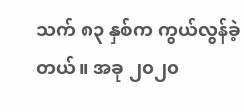သက် ၈၃ နှစ်က ကွယ်လွန်ခဲ့တယ်။ အခု ၂၀၂၀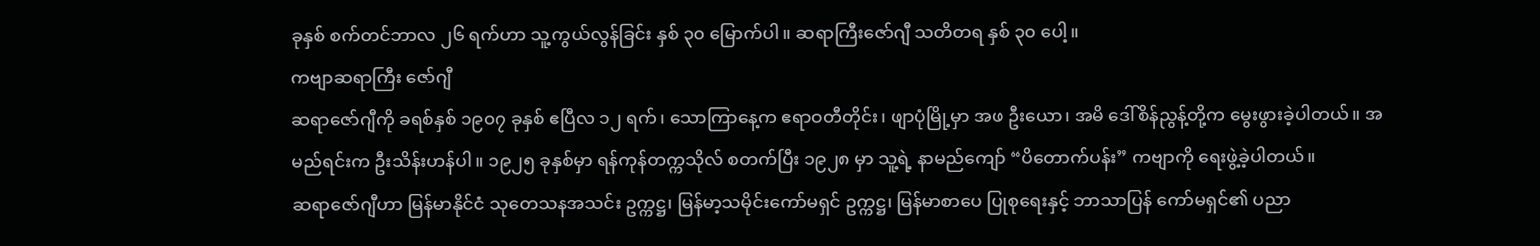ခုနှစ် စက်တင်ဘာလ ၂၆ ရက်ဟာ သူ့ကွယ်လွန်ခြင်း နှစ် ၃၀ မြောက်ပါ။ ဆရာကြီးဇော်ဂျီ သတိတရ နှစ် ၃၀ ပေါ့။
ကဗျာဆရာကြီး ဇော်ဂျီ
ဆရာဇော်ဂျီကို ခရစ်နှစ် ၁၉၀၇ ခုနှစ် ဧပြီလ ၁၂ ရက်၊ သောကြာနေ့က ဧရာဝတီတိုင်း၊ ဖျာပုံမြို့မှာ အဖ ဦးယော၊ အမိ ဒေါ်စိန်ညွန့်တို့က မွေးဖွားခဲ့ပါတယ်။ အမည်ရင်းက ဦးသိန်းဟန်ပါ။ ၁၉၂၅ ခုနှစ်မှာ ရန်ကုန်တက္ကသိုလ် စတက်ပြီး ၁၉၂၈ မှာ သူ့ရဲ့ နာမည်ကျော် “ပိတောက်ပန်း” ကဗျာကို ရေးဖွဲ့ခဲ့ပါတယ်။
ဆရာဇော်ဂျီဟာ မြန်မာနိုင်ငံ သုတေသနအသင်း ဥက္ကဋ္ဌ၊ မြန်မာ့သမိုင်းကော်မရှင် ဥက္ကဋ္ဌ၊ မြန်မာစာပေ ပြုစုရေးနှင့် ဘာသာပြန် ကော်မရှင်၏ ပညာ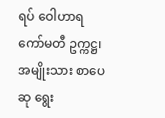ရပ် ဝေါဟာရ ကော်မတီ ဥက္ကဋ္ဌ၊ အမျိုးသား စာပေဆု ရွေး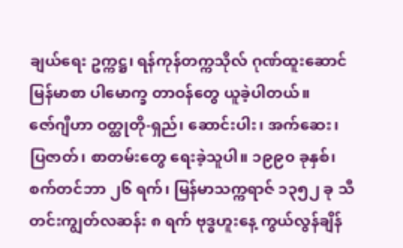ချယ်ရေး ဥက္ကဋ္ဌ၊ ရန်ကုန်တက္ကသိုလ် ဂုဏ်ထူးဆောင် မြန်မာစာ ပါမောက္ခ တာဝန်တွေ ယူခဲ့ပါတယ်။
ဇော်ဂျီဟာ ဝတ္ထုတို-ရှည်၊ ဆောင်းပါး၊ အက်ဆေး၊ ပြဇာတ်၊ စာတမ်းတွေ ရေးခဲ့သူပါ။ ၁၉၉၀ ခုနှစ်၊ စက်တင်ဘာ ၂၆ ရက်၊ မြန်မာသက္ကရာဇ် ၁၃၅၂ ခု သီတင်းကျွတ်လဆန်း ၈ ရက် ဗုဒ္ဓဟူးနေ့ ကွယ်လွန်ချိန်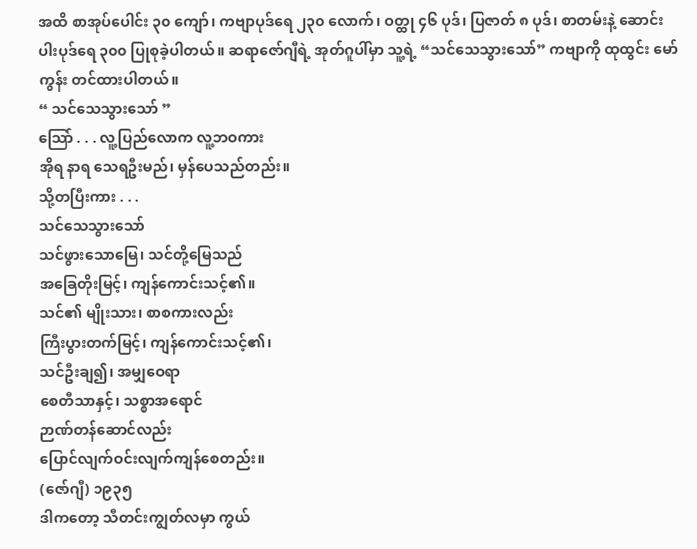အထိ စာအုပ်ပေါင်း ၃၀ ကျော်၊ ကဗျာပုဒ်ရေ ၂၃၀ လောက်၊ ဝတ္ထု ၄၆ ပုဒ်၊ ပြဇာတ် ၈ ပုဒ်၊ စာတမ်းနဲ့ ဆောင်းပါးပုဒ်ရေ ၃၀၀ ပြုစုခဲ့ပါတယ်။ ဆရာဇော်ဂျီရဲ့ အုတ်ဂူပါ်မှာ သူ့ရဲ့ “သင်သေသွားသော်” ကဗျာကို ထုထွင်း မော်ကွန်း တင်ထားပါတယ်။
“ သင်သေသွားသော် ”
သြော် . . . လူ့ပြည်လောက လူ့ဘဝကား
အိုရ နာရ သေရဦးမည်၊ မှန်ပေသည်တည်း။
သို့တပြီးကား . . .
သင်သေသွားသော်
သင်ဖွားသောမြေ၊ သင်တို့မြေသည်
အခြေတိုးမြင့်၊ ကျန်ကောင်းသင့်၏။
သင်၏ မျိုးသား၊ စာစကားလည်း
ကြီးပွားတက်မြင့်၊ ကျန်ကောင်းသင့်၏၊
သင်ဦးချ၍၊ အမျှဝေရာ
စေတီသာနှင့်၊ သစ္စာအရောင်
ဉာဏ်တန်ဆောင်လည်း
ပြောင်လျက်ဝင်းလျက်ကျန်စေတည်း။
(ဇော်ဂျီ) ၁၉၃၅
ဒါကတော့ သီတင်းကျွတ်လမှာ ကွယ်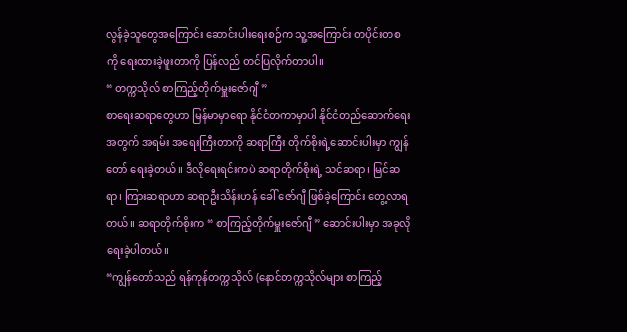လွန်ခဲ့သူတွေအကြောင်း ဆောင်းပါးရေးစဉ်က သူ့အကြောင်း တပိုင်းတစကို ရေးထားခဲ့ဖူးတာကို ပြန်လည် တင်ပြလိုက်တာပါ။
“ တက္ကသိုလ် စာကြည့်တိုက်မှူးဇော်ဂျီ ”
စာရေးဆရာတွေဟာ မြန်မာမှာရော နိုင်ငံတကာမှာပါ နိုင်ငံတည်ဆောက်ရေးအတွက် အရမ်း အရေးကြီးတာကို ဆရာကြီး တိုက်စိုးရဲ့ဆောင်းပါးမှာ ကျွန်တော် ရေးခဲ့တယ်။ ဒီလိုရေးရင်းကပဲ ဆရာတိုက်စိုးရဲ့ သင်ဆရာ၊ မြင်ဆရာ၊ ကြားဆရာဟာ ဆရာဦးသိန်းဟန် ခေါ် ဇော်ဂျီ ဖြစ်ခဲ့ကြောင်း တွေ့လာရတယ်။ ဆရာတိုက်စိုးက “ စာကြည့်တိုက်မှူးဇော်ဂျီ ” ဆောင်းပါးမှာ အခုလို ရေးခဲ့ပါတယ်။
“ကျွန်တော်သည် ရန်ကုန်တက္ကသိုလ် (နောင်တက္ကသိုလ်များ စာကြည့်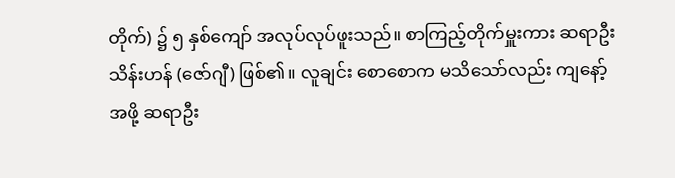တိုက်) ၌ ၅ နှစ်ကျော် အလုပ်လုပ်ဖူးသည်။ စာကြည့်တိုက်မှူးကား ဆရာဦးသိန်းဟန် (ဇော်ဂျီ) ဖြစ်၏။ လူချင်း စောစောက မသိသော်လည်း ကျနော့်အဖို့ ဆရာဦး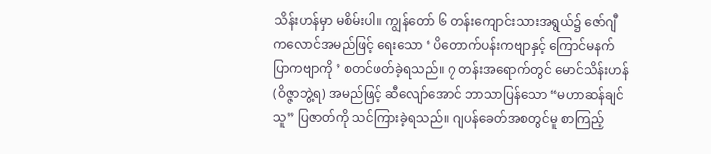သိန်းဟန်မှာ မစိမ်းပါ။ ကျွန်တော် ၆ တန်းကျောင်းသားအရွယ်၌ ဇော်ဂျီ ကလောင်အမည်ဖြင့် ရေးသော ‘ ပိတောက်ပန်းကဗျာနှင့် ကြောင်မနက်ပြာကဗျာကို ’ စတင်ဖတ်ခဲ့ရသည်။ ၇ တန်းအရောက်တွင် မောင်သိန်းဟန် (ဝိဇ္ဇာဘွဲ့ရ) အမည်ဖြင့် ဆီလျော်အောင် ဘာသာပြန်သော “မဟာဆန်ချင်သူ” ပြဇာတ်ကို သင်ကြားခဲ့ရသည်။ ဂျပန်ခေတ်အစတွင်မူ စာကြည့်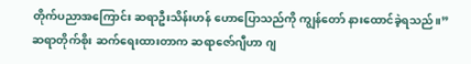တိုက်ပညာအကြောင်း ဆရာဦးသိန်းဟန် ဟောပြောသည်ကို ကျွန်တော် နားထောင်ခဲ့ရသည်။”
ဆရာတိုက်စိုး ဆက်ရေးထားတာက ဆရာဇော်ဂျီဟာ ဂျ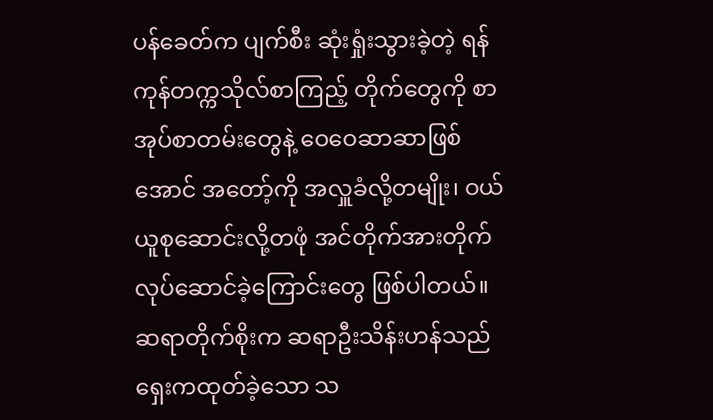ပန်ခေတ်က ပျက်စီး ဆုံးရှုံးသွားခဲ့တဲ့ ရန်ကုန်တက္ကသိုလ်စာကြည့် တိုက်တွေကို စာအုပ်စာတမ်းတွေနဲ့ ဝေဝေဆာဆာဖြစ်အောင် အတော့်ကို အလှူခံလို့တမျိုး၊ ဝယ်ယူစုဆောင်းလို့တဖုံ အင်တိုက်အားတိုက် လုပ်ဆောင်ခဲ့ကြောင်းတွေ ဖြစ်ပါတယ်။
ဆရာတိုက်စိုးက ဆရာဦးသိန်းဟန်သည် ရှေးကထုတ်ခဲ့သော သ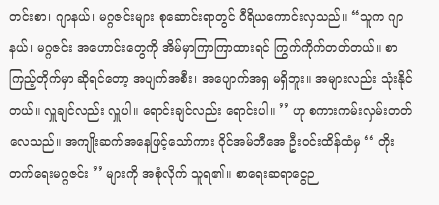တင်းစာ၊ ဂျာနယ်၊ မဂ္ဂဇင်းများ စုဆောင်းရာတွင် ဝီရိယကောင်းလှသည်။ “သူက ဂျာနယ်၊ မဂ္ဂဇင်း အဟောင်းတွေကို အိမ်မှာကြာကြာထားရင် ကြွက်ကိုက်တတ်တယ်။ စာကြည့်တိုက်မှာ ဆိုရင်တော့ အပျက်အစီး၊ အပျောက်အရှ မရှိဘူး။ အများလည်း သုံးနိုင်တယ်။ လှူချင်လည်း လှူပါ။ ရောင်းချင်လည်း ရောင်းပါ။ ’’ ဟု စကားကမ်းလှမ်းတတ်လေသည်။ အကျိုးဆက်အနေဖြင့်သော်ကား ဝိုင်အမ်ဘီအေ ဦးဝင်းထိန်ထံမှ ‘‘ တိုးတက်ရေးမဂ္ဂဇင်း ’’ များကို အစုံလိုက် သူရ၏။ စာရေးဆရာငွေဉ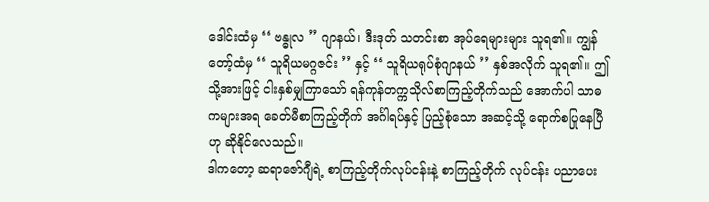ဒေါင်းထံမှ ‘‘ ဗန္ဓုလ ’’ ဂျာနယ်၊ ဒီးဒုတ် သတင်းစာ အုပ်ရေများများ သူရ၏။ ကျွန်တော့်ထံမှ ‘‘ သူရိယမဂ္ဂဇင်း ’’ နှင့် ‘‘ သူရိယရုပ်စုံဂျာနယ် ’’ နှစ်အလိုက် သူရ၏။ ဤသို့အားဖြင့် ငါးနှစ်မျှကြာသော် ရန်ကုန်တက္ကသိုလ်စာကြည့်တိုက်သည် အောက်ပါ သာဓကများအရ ခေတ်မီစာကြည့်တိုက် အင်္ဂါရပ်နှင့် ပြည့်စုံသော အဆင့်သို့ ရောက်စပြုနေပြီဟု ဆိုနိုင်လေသည်။
ဒါကတော့ ဆရာဇော်ဂျီရဲ့ စာကြည့်တိုက်လုပ်ငန်းနဲ့ စာကြည့်တိုက် လုပ်ငန်း ပညာပေး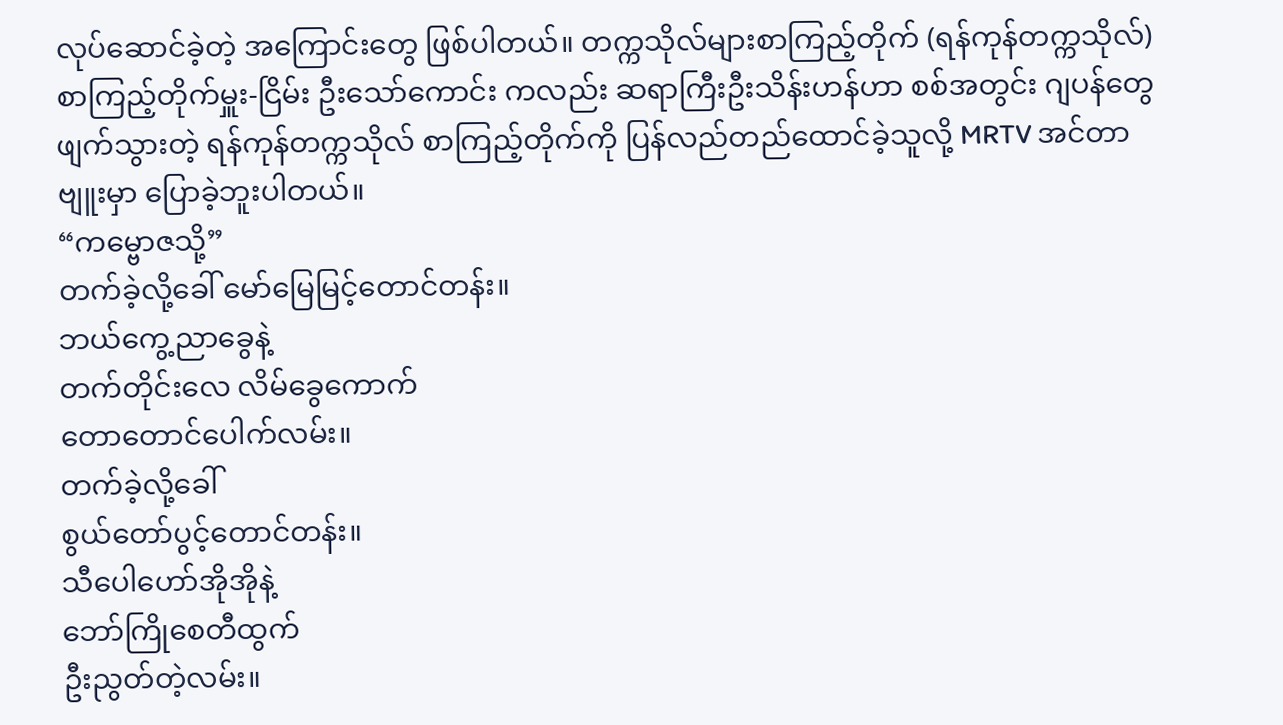လုပ်ဆောင်ခဲ့တဲ့ အကြောင်းတွေ ဖြစ်ပါတယ်။ တက္ကသိုလ်များစာကြည့်တိုက် (ရန်ကုန်တက္ကသိုလ်) စာကြည့်တိုက်မှူး-ငြိမ်း ဦးသော်ကောင်း ကလည်း ဆရာကြီးဦးသိန်းဟန်ဟာ စစ်အတွင်း ဂျပန်တွေ ဖျက်သွားတဲ့ ရန်ကုန်တက္ကသိုလ် စာကြည့်တိုက်ကို ပြန်လည်တည်ထောင်ခဲ့သူလို့ MRTV အင်တာဗျူးမှာ ပြောခဲ့ဘူးပါတယ်။
“ကမ္ဗောဇသို့”
တက်ခဲ့လို့ခေါ် မော်မြေမြင့်တောင်တန်း။
ဘယ်ကွေ့ညာခွေနဲ့
တက်တိုင်းလေ လိမ်ခွေကောက်
တောတောင်ပေါက်လမ်း။
တက်ခဲ့လို့ခေါ်
စွယ်တော်ပွင့်တောင်တန်း။
သီပေါဟော်အိုအိုနဲ့
ဘော်ကြိုစေတီထွက်
ဦးညွတ်တဲ့လမ်း။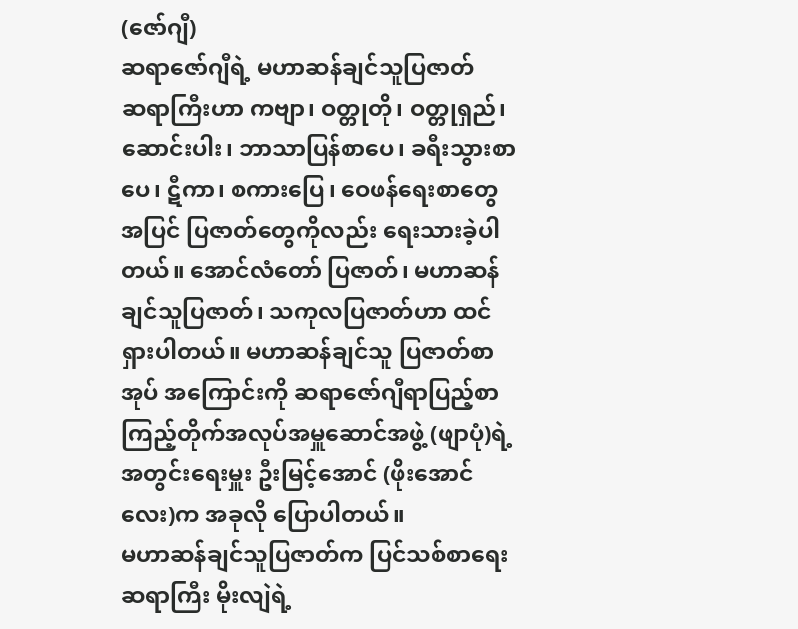(ဇော်ဂျီ)
ဆရာဇော်ဂျီရဲ့ မဟာဆန်ချင်သူပြဇာတ်
ဆရာကြီးဟာ ကဗျာ၊ ဝတ္တုတို၊ ဝတ္တုရှည်၊ ဆောင်းပါး၊ ဘာသာပြန်စာပေ၊ ခရီးသွားစာပေ၊ ဋီကာ၊ စကားပြေ၊ ဝေဖန်ရေးစာတွေ အပြင် ပြဇာတ်တွေကိုလည်း ရေးသားခဲ့ပါတယ်။ အောင်လံတော် ပြဇာတ်၊ မဟာဆန်ချင်သူပြဇာတ်၊ သကုလပြဇာတ်ဟာ ထင်ရှားပါတယ်။ မဟာဆန်ချင်သူ ပြဇာတ်စာအုပ် အကြောင်းကို ဆရာဇော်ဂျီရာပြည့်စာကြည့်တိုက်အလုပ်အမှူဆောင်အဖွဲ့ (ဖျာပုံ)ရဲ့ အတွင်းရေးမှူး ဦးမြင့်အောင် (ဖိုးအောင်လေး)က အခုလို ပြောပါတယ်။
မဟာဆန်ချင်သူပြဇာတ်က ပြင်သစ်စာရေးဆရာကြီး မိုးလျဲရဲ့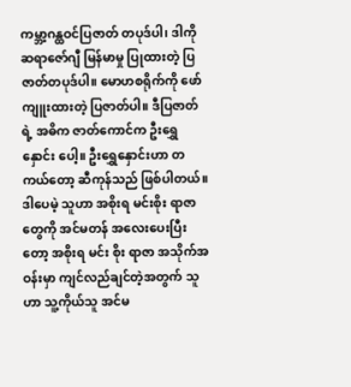ကမ္ဘာ့ဂန္ထဝင်ပြဇာတ် တပုဒ်ပါ၊ ဒါကို ဆရာဇော်ဂျီ မြန်မာမှု ပြုထားတဲ့ ပြဇာတ်တပုဒ်ပါ။ မောဟစရိုက်ကို ဖော်ကျူးထားတဲ့ ပြဇာတ်ပါ။ ဒီပြဇာတ်ရဲ့ အဓိက ဇာတ်ကောင်က ဦးရွှေနှောင်း ပေါ့။ ဦးရွှေနှောင်းဟာ တကယ်တော့ ဆီကုန်သည် ဖြစ်ပါတယ်။ ဒါပေမဲ့ သူဟာ အစိုးရ မင်းစိုး ရာဇာတွေကို အင်မတန် အလေးပေးပြီးတော့ အစိုးရ မင်း စိုး ရာဇာ အသိုက်အဝန်းမှာ ကျင်လည်ချင်တဲ့အတွက် သူဟာ သူ့ကိုယ်သူ အင်မ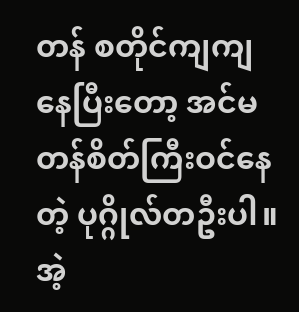တန် စတိုင်ကျကျ နေပြီးတော့ အင်မတန်စိတ်ကြီးဝင်နေတဲ့ ပုဂ္ဂိုလ်တဦးပါ။ အဲ့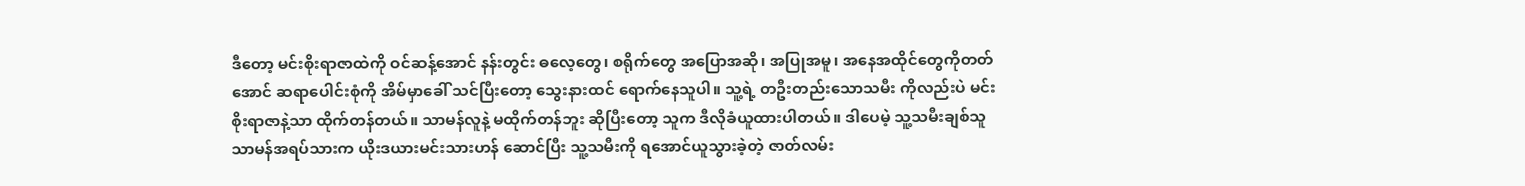ဒီတော့ မင်းစိုးရာဇာထဲကို ဝင်ဆန့်အောင် နန်းတွင်း ဓလေ့တွေ၊ စရိုက်တွေ အပြောအဆို၊ အပြုအမူ၊ အနေအထိုင်တွေကိုတတ်အောင် ဆရာပေါင်းစုံကို အိမ်မှာခေါ် သင်ပြီးတော့ သွေးနားထင် ရောက်နေသူပါ။ သူ့ရဲ့ တဦးတည်းသောသမီး ကိုလည်းပဲ မင်းစိုးရာဇာနဲ့သာ ထိုက်တန်တယ်။ သာမန်လူနဲ့ မထိုက်တန်ဘူး ဆိုပြီးတော့ သူက ဒီလိုခံယူထားပါတယ်။ ဒါပေမဲ့ သူ့သမီးချစ်သူ သာမန်အရပ်သားက ယိုးဒယားမင်းသားဟန် ဆောင်ပြီး သူ့သမီးကို ရအောင်ယူသွားခဲ့တဲ့ ဇာတ်လမ်း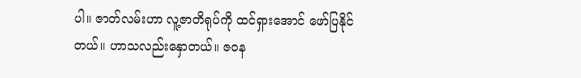ပါ။ ဇာတ်လမ်းဟာ လူ့ဇာတိရုပ်ကို ထင်ရှားအောင် ဖော်ပြနိုင်တယ်။ ဟာသလည်းနှောတယ်။ ဇဝန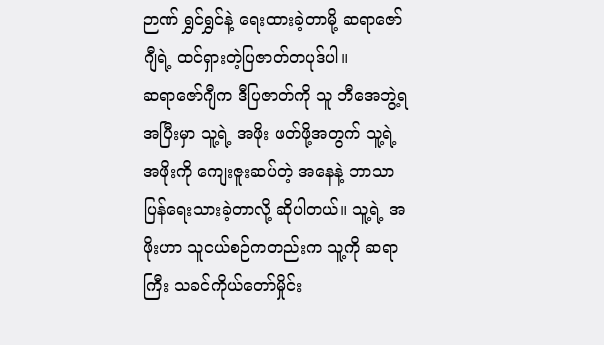ဉာဏ် ရွှင်ရွှင်နဲ့ ရေးထားခဲ့တာမို့ ဆရာဇော်ဂျီရဲ့ ထင်ရှားတဲ့ပြဇာတ်တပုဒ်ပါ။
ဆရာဇော်ဂျီက ဒီပြဇာတ်ကို သူ ဘီအေဘွဲ့ရအပြီးမှာ သူ့ရဲ့ အဖိုး ဖတ်ဖို့အတွက် သူ့ရဲ့ အဖိုးကို ကျေးဇူးဆပ်တဲ့ အနေနဲ့ ဘာသာပြန်ရေးသားခဲ့တာလို့ ဆိုပါတယ်။ သူ့ရဲ့ အဖိုးဟာ သူငယ်စဉ်ကတည်းက သူ့ကို ဆရာကြီး သခင်ကိုယ်တော်မှိုင်း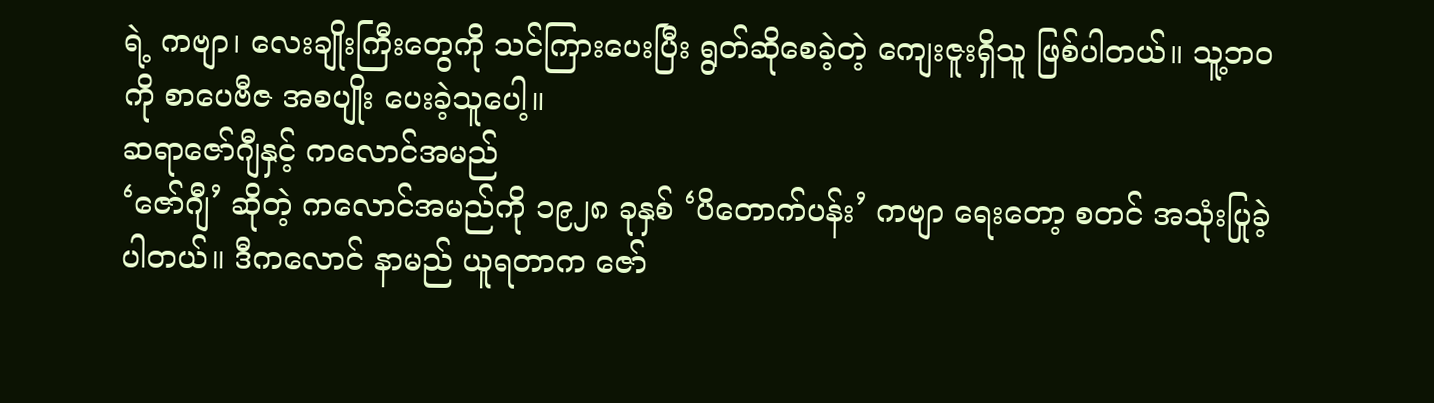ရဲ့ ကဗျာ၊ လေးချိုးကြီးတွေကို သင်ကြားပေးပြီး ရွတ်ဆိုစေခဲ့တဲ့ ကျေးဇူးရှိသူ ဖြစ်ပါတယ်။ သူ့ဘဝကို စာပေဗီဇ အစပျိုး ပေးခဲ့သူပေါ့။
ဆရာဇော်ဂျီနှင့် ကလောင်အမည်
‘ဇော်ဂျီ’ ဆိုတဲ့ ကလောင်အမည်ကို ၁၉၂၈ ခုနှစ် ‘ပိတောက်ပန်း’ ကဗျာ ရေးတော့ စတင် အသုံးပြုခဲ့ပါတယ်။ ဒီကလောင် နာမည် ယူရတာက ဇော်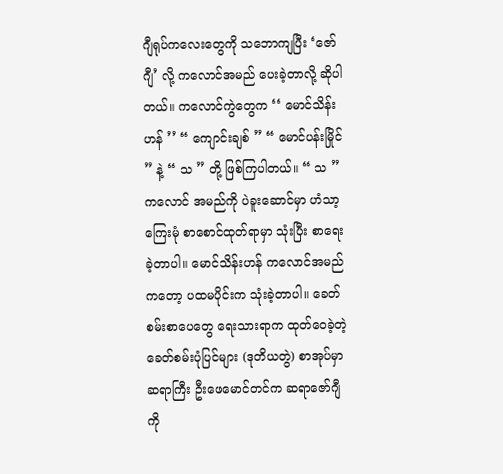ဂျီရုပ်ကလေးတွေကို သဘောကျပြီး ‘ဇော်ဂျီ’ လို့ ကလောင်အမည် ပေးခဲ့တာလို့ ဆိုပါတယ်။ ကလောင်ကွဲတွေက ‘‘ မောင်သိန်းဟန် ’’ “ ကျောင်းချစ် ” “ မောင်ပန်းမြိုင် ” နဲ့ “ သ ” တို့ ဖြစ်ကြပါတယ်။ “ သ ” ကလောင် အမည်ကို ပဲခူးဆောင်မှာ ဟံသာ့ကြေးမုံ စာစောင်ထုတ်ရာမှာ သုံးပြီး စာရေးခဲ့တာပါ။ မောင်သိန်းဟန် ကလောင်အမည် ကတော့ ပထမပိုင်းက သုံးခဲ့တာပါ။ ခေတ်စမ်းစာပေတွေ ရေးသားရာက ထုတ်ဝေခဲ့တဲ့ ခေတ်စမ်းပုံပြင်များ (ဒုတိယတွဲ) စာအုပ်မှာ ဆရာကြီး ဦးဖေမောင်တင်က ဆရာဇော်ဂျီကို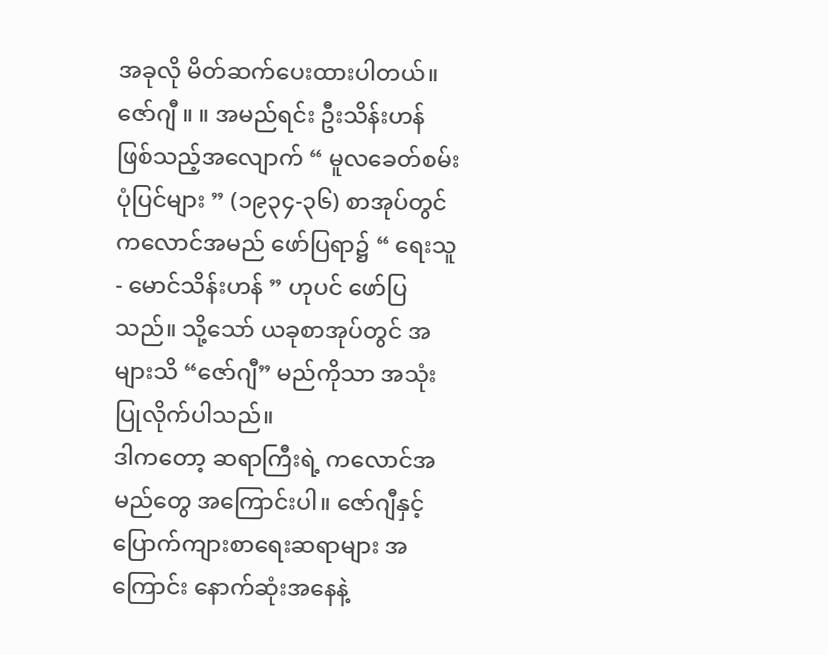အခုလို မိတ်ဆက်ပေးထားပါတယ်။
ဇော်ဂျီ ။ ။ အမည်ရင်း ဦးသိန်းဟန် ဖြစ်သည့်အလျောက် “ မူလခေတ်စမ်းပုံပြင်များ ” (၁၉၃၄-၃၆) စာအုပ်တွင် ကလောင်အမည် ဖော်ပြရာ၌ “ ရေးသူ - မောင်သိန်းဟန် ” ဟုပင် ဖော်ပြသည်။ သို့သော် ယခုစာအုပ်တွင် အများသိ “ဇော်ဂျီ” မည်ကိုသာ အသုံးပြုလိုက်ပါသည်။
ဒါကတော့ ဆရာကြီးရဲ့ ကလောင်အမည်တွေ အကြောင်းပါ။ ဇော်ဂျီနှင့် ပြောက်ကျားစာရေးဆရာများ အကြောင်း နောက်ဆုံးအနေနဲ့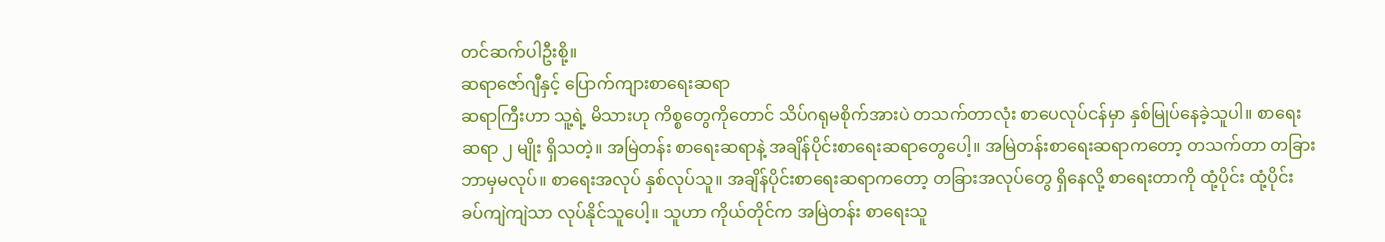တင်ဆက်ပါဦးစို့။
ဆရာဇော်ဂျီနှင့် ပြောက်ကျားစာရေးဆရာ
ဆရာကြီးဟာ သူ့ရဲ့ မိသားဟု ကိစ္စတွေကိုတောင် သိပ်ဂရုမစိုက်အားပဲ တသက်တာလုံး စာပေလုပ်ငန်မှာ နှစ်မြုပ်နေခဲ့သူပါ။ စာရေးဆရာ ၂ မျိုး ရှိသတဲ့။ အမြဲတန်း စာရေးဆရာနဲ့ အချိန်ပိုင်းစာရေးဆရာတွေပေါ့။ အမြဲတန်းစာရေးဆရာကတော့ တသက်တာ တခြား ဘာမှမလုပ်။ စာရေးအလုပ် နှစ်လုပ်သူ။ အချိန်ပိုင်းစာရေးဆရာကတော့ တခြားအလုပ်တွေ ရှိနေလို့ စာရေးတာကို ထုံ့ပိုင်း ထုံ့ပိုင်း ခပ်ကျဲကျဲသာ လုပ်နိုင်သူပေါ့။ သူဟာ ကိုယ်တိုင်က အမြဲတန်း စာရေးသူ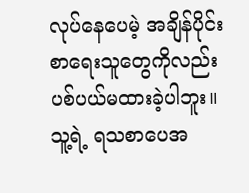လုပ်နေပေမဲ့ အချိန်ပိုင်းစာရေးသူတွေကိုလည်း ပစ်ပယ်မထားခဲ့ပါဘူး။ သူ့ရဲ့ ရသစာပေအ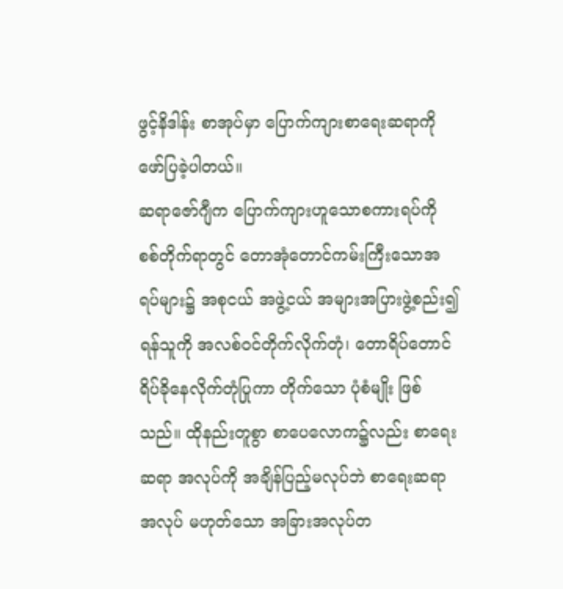ဖွင့်နိဒါန်း စာအုပ်မှာ ပြောက်ကျားစာရေးဆရာကို ဖော်ပြခဲ့ပါတယ်။
ဆရာဇော်ဂျီက ပြောက်ကျားဟူသောစကားရပ်ကို စစ်တိုက်ရာတွင် တောအုံတောင်ကမ်းကြီးသောအရပ်များ၌ အစုငယ် အဖွဲ့ငယ် အများအပြားဖွဲ့စည်း၍ ရန်သူကို အလစ်ဝင်တိုက်လိုက်တုံ၊ တောရိပ်တောင်ရိပ်ခိုနေလိုက်တုံပြုကာ တိုက်သော ပုံစံမျိုး ဖြစ် သည်။ ထိုနည်းတူစွာ စာပေလောက၌လည်း စာရေးဆရာ အလုပ်ကို အချိန်ပြည့်မလုပ်ဘဲ စာရေးဆရာအလုပ် မဟုတ်သော အခြားအလုပ်တ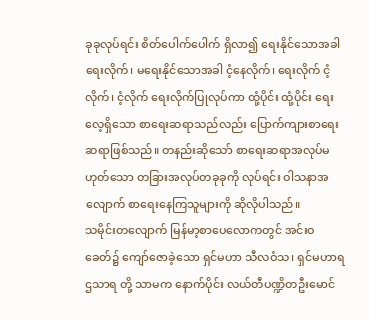ခုခုလုပ်ရင်း စိတ်ပေါက်ပေါက် ရှိလာ၍ ရေးနိုင်သောအခါ ရေးလိုက်၊ မရေးနိုင်သောအခါ ငံ့နေလိုက်၊ ရေးလိုက် ငံ့လိုက်၊ ငံ့လိုက် ရေးလိုက်ပြုလုပ်ကာ ထုံ့ပိုင်း ထုံ့ပိုင်း ရေးလေ့ရှိသော စာရေးဆရာသည်လည်း ပြောက်ကျားစာရေး ဆရာဖြစ်သည်။ တနည်းဆိုသော် စာရေးဆရာအလုပ်မဟုတ်သော တခြားအလုပ်တခုခုကို လုပ်ရင်း ဝါသနာအလျောက် စာရေးနေကြသူများကို ဆိုလိုပါသည်။
သမိုင်းတလျောက် မြန်မာ့စာပေလောကတွင် အင်းဝခေတ်၌ ကျော်ဇောခဲ့သော ရှင်မဟာ သီလဝံသ၊ ရှင်မဟာရဌသာရ တို့ သာမက နောက်ပိုင်း လယ်တီပဏ္ဍိတဦးမောင်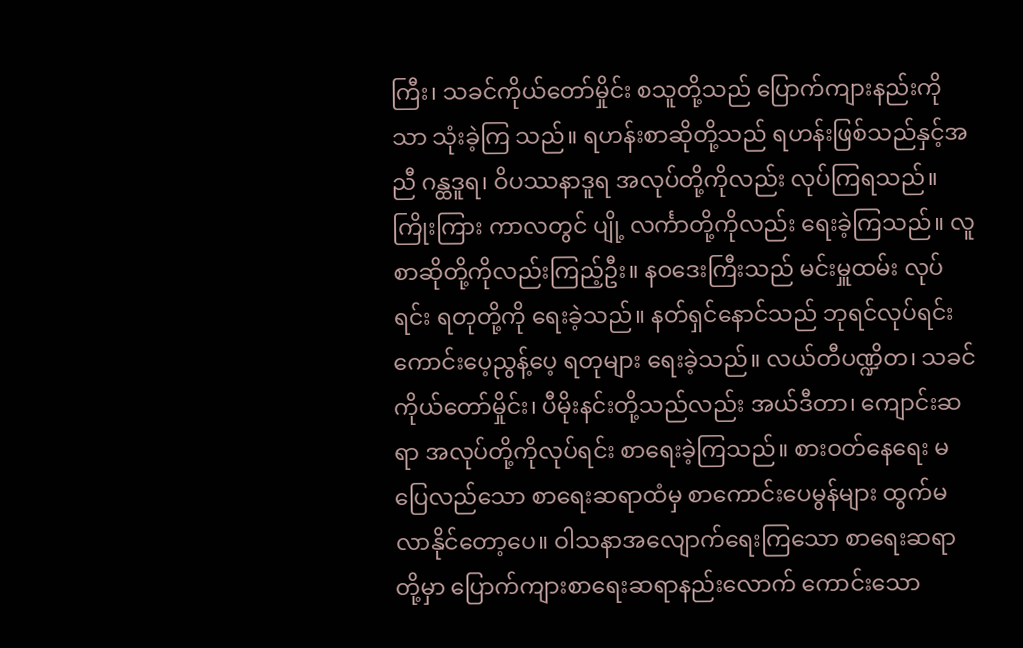ကြီး၊ သခင်ကိုယ်တော်မှိုင်း စသူတို့သည် ပြောက်ကျားနည်းကိုသာ သုံးခဲ့ကြ သည်။ ရဟန်းစာဆိုတို့သည် ရဟန်းဖြစ်သည်နှင့်အညီ ဂန္ထဒူရ၊ ဝိပဿနာဒူရ အလုပ်တို့ကိုလည်း လုပ်ကြရသည်။ ကြိုးကြား ကာလတွင် ပျို့ လင်္ကာတို့ကိုလည်း ရေးခဲ့ကြသည်။ လူစာဆိုတို့ကိုလည်းကြည့်ဦး။ နဝဒေးကြီးသည် မင်းမှူထမ်း လုပ်ရင်း ရတုတို့ကို ရေးခဲ့သည်။ နတ်ရှင်နောင်သည် ဘုရင်လုပ်ရင်း ကောင်းပေ့ညွန့်ပေ့ ရတုများ ရေးခဲ့သည်။ လယ်တီပဏ္ဍိတ၊ သခင် ကိုယ်တော်မှိုင်း၊ ပီမိုးနင်းတို့သည်လည်း အယ်ဒီတာ၊ ကျောင်းဆရာ အလုပ်တို့ကိုလုပ်ရင်း စာရေးခဲ့ကြသည်။ စားဝတ်နေရေး မပြေလည်သော စာရေးဆရာထံမှ စာကောင်းပေမွန်များ ထွက်မလာနိုင်တော့ပေ။ ဝါသနာအလျောက်ရေးကြသော စာရေးဆရာတို့မှာ ပြောက်ကျားစာရေးဆရာနည်းလောက် ကောင်းသော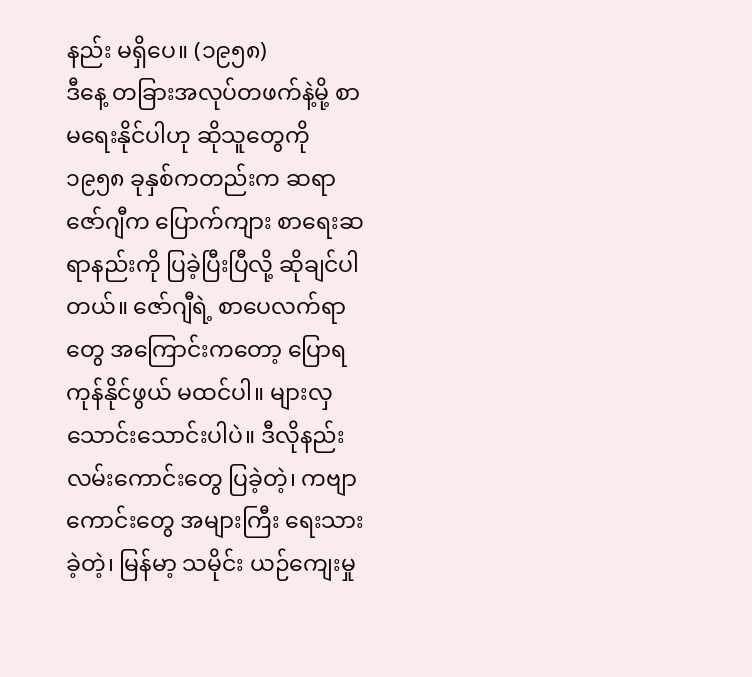နည်း မရှိပေ။ (၁၉၅၈)
ဒီနေ့ တခြားအလုပ်တဖက်နဲ့မို့ စာမရေးနိုင်ပါဟု ဆိုသူတွေကို ၁၉၅၈ ခုနှစ်ကတည်းက ဆရာဇော်ဂျီက ပြောက်ကျား စာရေးဆရာနည်းကို ပြခဲ့ပြီးပြီလို့ ဆိုချင်ပါတယ်။ ဇော်ဂျီရဲ့ စာပေလက်ရာတွေ အကြောင်းကတော့ ပြောရကုန်နိုင်ဖွယ် မထင်ပါ။ များလှသောင်းသောင်းပါပဲ။ ဒီလိုနည်းလမ်းကောင်းတွေ ပြခဲ့တဲ့၊ ကဗျာကောင်းတွေ အများကြီး ရေးသားခဲ့တဲ့၊ မြန်မာ့ သမိုင်း ယဉ်ကျေးမှု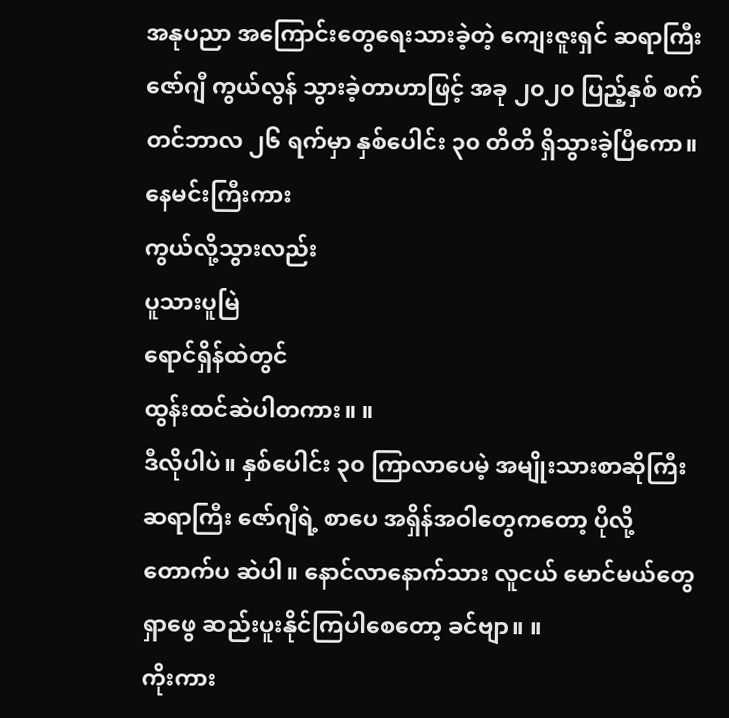အနုပညာ အကြောင်းတွေရေးသားခဲ့တဲ့ ကျေးဇူးရှင် ဆရာကြီး ဇော်ဂျီ ကွယ်လွန် သွားခဲ့တာဟာဖြင့် အခု ၂၀၂၀ ပြည့်နှစ် စက်တင်ဘာလ ၂၆ ရက်မှာ နှစ်ပေါင်း ၃၀ တိတိ ရှိသွားခဲ့ပြီကော။
နေမင်းကြီးကား
ကွယ်လို့သွားလည်း
ပူသားပူမြဲ
ရောင်ရှိန်ထဲတွင်
ထွန်းထင်ဆဲပါတကား။ ။
ဒီလိုပါပဲ။ နှစ်ပေါင်း ၃၀ ကြာလာပေမဲ့ အမျိုးသားစာဆိုကြီး ဆရာကြီး ဇော်ဂျီရဲ့ စာပေ အရှိန်အဝါတွေကတော့ ပိုလို့ တောက်ပ ဆဲပါ။ နောင်လာနောက်သား လူငယ် မောင်မယ်တွေ ရှာဖွေ ဆည်းပူးနိုင်ကြပါစေတော့ ခင်ဗျာ။ ။
ကိုးကား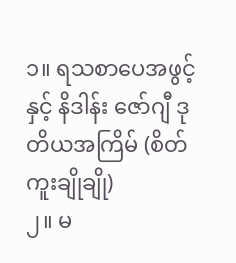၁။ ရသစာပေအဖွင့်နှင့် နိဒါန်း ဇော်ဂျီ ဒုတိယအကြိမ် (စိတ်ကူးချိုချို)
၂။ မ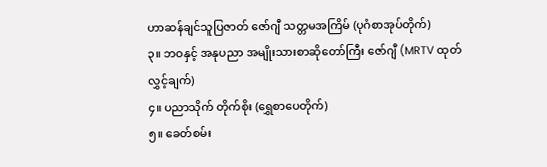ဟာဆန်ချင်သူပြဇာတ် ဇော်ဂျီ သတ္တမအကြိမ် (ပုဂံစာအုပ်တိုက်)
၃။ ဘဝနှင့် အနုပညာ အမျိုးသားစာဆိုတော်ကြီး ဇော်ဂျီ (MRTV ထုတ်လွှင့်ချက်)
၄။ ပညာသိုက် တိုက်စိုး (ရွှေစာပေတိုက်)
၅။ ခေတ်စမ်း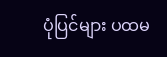ပုံပြင်များ ပထမ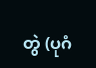တွဲ (ပုဂံ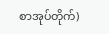စာအုပ်တိုက်)